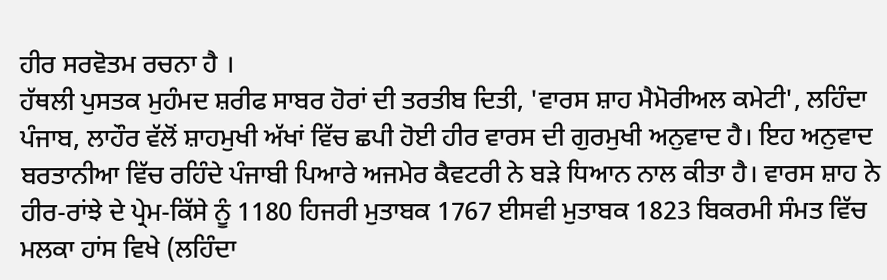ਹੀਰ ਸਰਵੋਤਮ ਰਚਨਾ ਹੈ ।
ਹੱਥਲੀ ਪੁਸਤਕ ਮੁਹੰਮਦ ਸ਼ਰੀਫ ਸਾਬਰ ਹੋਰਾਂ ਦੀ ਤਰਤੀਬ ਦਿਤੀ, 'ਵਾਰਸ ਸ਼ਾਹ ਮੈਮੋਰੀਅਲ ਕਮੇਟੀ', ਲਹਿੰਦਾ ਪੰਜਾਬ, ਲਾਹੌਰ ਵੱਲੋਂ ਸ਼ਾਹਮੁਖੀ ਅੱਖਾਂ ਵਿੱਚ ਛਪੀ ਹੋਈ ਹੀਰ ਵਾਰਸ ਦੀ ਗੁਰਮੁਖੀ ਅਨੁਵਾਦ ਹੈ। ਇਹ ਅਨੁਵਾਦ ਬਰਤਾਨੀਆ ਵਿੱਚ ਰਹਿੰਦੇ ਪੰਜਾਬੀ ਪਿਆਰੇ ਅਜਮੇਰ ਕੈਵਟਰੀ ਨੇ ਬੜੇ ਧਿਆਨ ਨਾਲ ਕੀਤਾ ਹੈ। ਵਾਰਸ ਸ਼ਾਹ ਨੇ ਹੀਰ-ਰਾਂਝੇ ਦੇ ਪ੍ਰੇਮ-ਕਿੱਸੇ ਨੂੰ 1180 ਹਿਜਰੀ ਮੁਤਾਬਕ 1767 ਈਸਵੀ ਮੁਤਾਬਕ 1823 ਬਿਕਰਮੀ ਸੰਮਤ ਵਿੱਚ ਮਲਕਾ ਹਾਂਸ ਵਿਖੇ (ਲਹਿੰਦਾ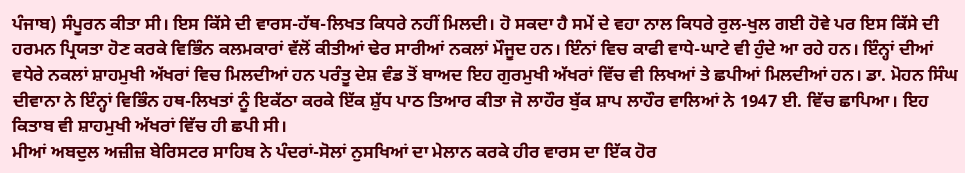ਪੰਜਾਬ) ਸੰਪੂਰਨ ਕੀਤਾ ਸੀ। ਇਸ ਕਿੱਸੇ ਦੀ ਵਾਰਸ-ਹੱਥ-ਲਿਖਤ ਕਿਧਰੇ ਨਹੀਂ ਮਿਲਦੀ। ਹੋ ਸਕਦਾ ਹੈ ਸਮੇਂ ਦੇ ਵਹਾ ਨਾਲ ਕਿਧਰੇ ਰੁਲ-ਖੁਲ ਗਈ ਹੋਵੇ ਪਰ ਇਸ ਕਿੱਸੇ ਦੀ ਹਰਮਨ ਪ੍ਰਿਯਤਾ ਹੋਣ ਕਰਕੇ ਵਿਭਿੰਨ ਕਲਮਕਾਰਾਂ ਵੱਲੋਂ ਕੀਤੀਆਂ ਢੇਰ ਸਾਰੀਆਂ ਨਕਲਾਂ ਮੌਜੂਦ ਹਨ। ਇੰਨਾਂ ਵਿਚ ਕਾਫੀ ਵਾਧੇ-ਘਾਟੇ ਵੀ ਹੁੰਦੇ ਆ ਰਹੇ ਹਨ। ਇੰਨ੍ਹਾਂ ਦੀਆਂ ਵਧੇਰੇ ਨਕਲਾਂ ਸ਼ਾਹਮੁਖੀ ਅੱਖਰਾਂ ਵਿਚ ਮਿਲਦੀਆਂ ਹਨ ਪਰੰਤੂ ਦੇਸ਼ ਵੰਡ ਤੋਂ ਬਾਅਦ ਇਹ ਗੁਰਮੁਖੀ ਅੱਖਰਾਂ ਵਿੱਚ ਵੀ ਲਿਖਆਂ ਤੇ ਛਪੀਆਂ ਮਿਲਦੀਆਂ ਹਨ। ਡਾ. ਮੋਹਨ ਸਿੰਘ ਦੀਵਾਨਾ ਨੇ ਇੰਨ੍ਹਾਂ ਵਿਭਿੰਨ ਹਥ-ਲਿਖਤਾਂ ਨੂੰ ਇਕੱਠਾ ਕਰਕੇ ਇੱਕ ਸ਼ੁੱਧ ਪਾਠ ਤਿਆਰ ਕੀਤਾ ਜੋ ਲਾਹੌਰ ਬੁੱਕ ਸ਼ਾਪ ਲਾਹੌਰ ਵਾਲਿਆਂ ਨੇ 1947 ਈ. ਵਿੱਚ ਛਾਪਿਆ। ਇਹ ਕਿਤਾਬ ਵੀ ਸ਼ਾਹਮੁਖੀ ਅੱਖਰਾਂ ਵਿੱਚ ਹੀ ਛਪੀ ਸੀ।
ਮੀਆਂ ਅਬਦੁਲ ਅਜ਼ੀਜ਼ ਬੇਰਿਸਟਰ ਸਾਹਿਬ ਨੇ ਪੰਦਰਾਂ-ਸੋਲਾਂ ਨੁਸਖਿਆਂ ਦਾ ਮੇਲਾਨ ਕਰਕੇ ਹੀਰ ਵਾਰਸ ਦਾ ਇੱਕ ਹੋਰ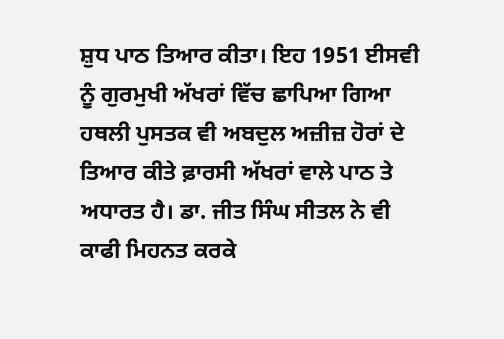ਸ਼ੁਧ ਪਾਠ ਤਿਆਰ ਕੀਤਾ। ਇਹ 1951 ਈਸਵੀ ਨੂੰ ਗੁਰਮੁਖੀ ਅੱਖਰਾਂ ਵਿੱਚ ਛਾਪਿਆ ਗਿਆ ਹਥਲੀ ਪੁਸਤਕ ਵੀ ਅਬਦੁਲ ਅਜ਼ੀਜ਼ ਹੋਰਾਂ ਦੇ ਤਿਆਰ ਕੀਤੇ ਫ਼ਾਰਸੀ ਅੱਖਰਾਂ ਵਾਲੇ ਪਾਠ ਤੇ ਅਧਾਰਤ ਹੈ। ਡਾ. ਜੀਤ ਸਿੰਘ ਸੀਤਲ ਨੇ ਵੀ ਕਾਫੀ ਮਿਹਨਤ ਕਰਕੇ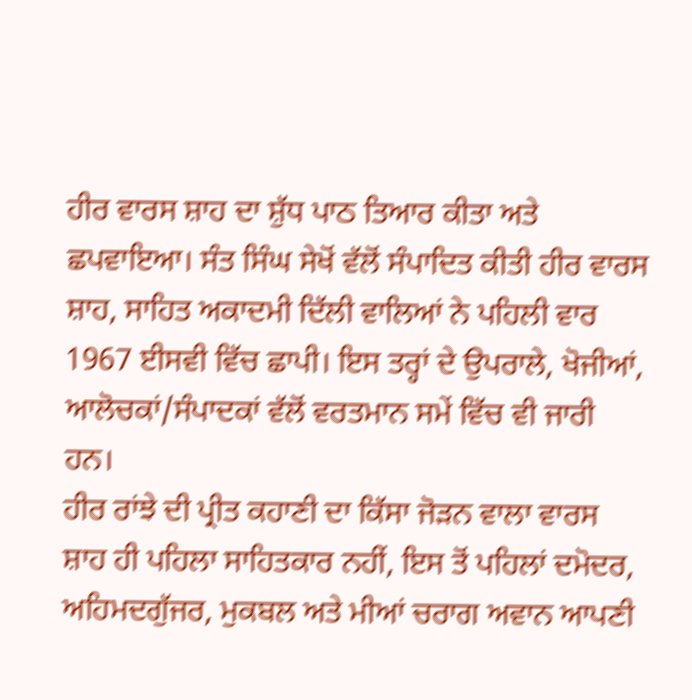ਹੀਰ ਵਾਰਸ ਸ਼ਾਹ ਦਾ ਸ਼ੁੱਧ ਪਾਠ ਤਿਆਰ ਕੀਤਾ ਅਤੇ ਛਪਵਾਇਆ। ਸੰਤ ਸਿੰਘ ਸੇਖੋਂ ਵੱਲੋਂ ਸੰਪਾਦਿਤ ਕੀਤੀ ਹੀਰ ਵਾਰਸ ਸ਼ਾਹ, ਸਾਹਿਤ ਅਕਾਦਮੀ ਦਿੱਲੀ ਵਾਲਿਆਂ ਨੇ ਪਹਿਲੀ ਵਾਰ 1967 ਈਸਵੀ ਵਿੱਚ ਛਾਪੀ। ਇਸ ਤਰ੍ਹਾਂ ਦੇ ਉਪਰਾਲੇ, ਖੋਜੀਆਂ, ਆਲੋਚਕਾਂ/ਸੰਪਾਦਕਾਂ ਵੱਲੋਂ ਵਰਤਮਾਨ ਸਮੇਂ ਵਿੱਚ ਵੀ ਜਾਰੀ ਹਨ।
ਹੀਰ ਰਾਂਝੇ ਦੀ ਪ੍ਰੀਤ ਕਹਾਣੀ ਦਾ ਕਿੱਸਾ ਜੋੜਨ ਵਾਲਾ ਵਾਰਸ ਸ਼ਾਹ ਹੀ ਪਹਿਲਾ ਸਾਹਿਤਕਾਰ ਨਹੀਂ, ਇਸ ਤੋਂ ਪਹਿਲਾਂ ਦਮੋਦਰ, ਅਹਿਮਦਗੁੱਜਰ, ਮੁਕਬਲ ਅਤੇ ਮੀਆਂ ਚਰਾਗ ਅਵਾਨ ਆਪਣੀ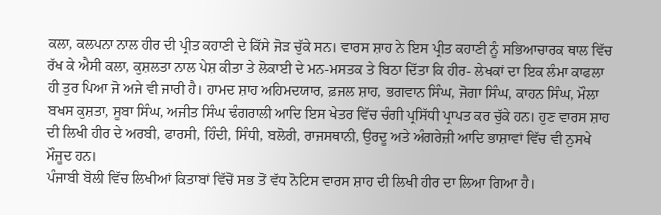ਕਲਾ, ਕਲਪਨਾ ਨਾਲ ਹੀਰ ਦੀ ਪ੍ਰੀਤ ਕਹਾਣੀ ਦੇ ਕਿੱਸੇ ਜੋੜ ਚੁੱਕੇ ਸਨ। ਵਾਰਸ ਸ਼ਾਹ ਨੇ ਇਸ ਪ੍ਰੀਤ ਕਹਾਣੀ ਨੂੰ ਸਭਿਆਚਾਰਕ ਥਾਲ ਵਿੱਚ ਰੱਖ ਕੇ ਐਸੀ ਕਲਾ, ਕੁਸ਼ਲਤਾ ਨਾਲ ਪੇਸ਼ ਕੀਤਾ ਤੇ ਲੋਕਾਈ ਦੇ ਮਨ-ਮਸਤਕ ਤੇ ਬਿਠਾ ਦਿੱਤਾ ਕਿ ਹੀਰ- ਲੇਖਕਾਂ ਦਾ ਇਕ ਲੰਮਾ ਕਾਫਲਾ ਹੀ ਤੁਰ ਪਿਆ ਜੋ ਅਜੇ ਵੀ ਜਾਰੀ ਹੈ। ਹਾਮਦ ਸ਼ਾਹ ਅਹਿਮਦਯਾਰ, ਫ਼ਜਲ ਸ਼ਾਹ, ਭਗਵਾਨ ਸਿੰਘ, ਜੋਗਾ ਸਿੰਘ, ਕਾਹਨ ਸਿੰਘ, ਮੌਲਾ ਬਖਸ ਕੁਸ਼ਤਾ, ਸੂਬਾ ਸਿੰਘ, ਅਜੀਤ ਸਿੰਘ ਢੰਗਰਾਲੀ ਆਦਿ ਇਸ ਖੇਤਰ ਵਿੱਚ ਚੰਗੀ ਪ੍ਰਸਿੱਧੀ ਪ੍ਰਾਪਤ ਕਰ ਚੁੱਕੇ ਹਨ। ਹੁਣ ਵਾਰਸ ਸ਼ਾਹ ਦੀ ਲਿਖੀ ਹੀਰ ਦੇ ਅਰਬੀ, ਫਾਰਸੀ, ਹਿੰਦੀ, ਸਿੰਧੀ, ਬਲੋਰੀ, ਰਾਜਸਥਾਨੀ, ਉਰਦੂ ਅਤੇ ਅੰਗਰੇਜ਼ੀ ਆਦਿ ਭਾਸ਼ਾਵਾਂ ਵਿੱਚ ਵੀ ਨੁਸਖੇ ਮੌਜੂਦ ਹਨ।
ਪੰਜਾਬੀ ਬੋਲੀ ਵਿੱਚ ਲਿਖੀਆਂ ਕਿਤਾਬਾਂ ਵਿੱਚੋਂ ਸਭ ਤੋਂ ਵੱਧ ਨੋਟਿਸ ਵਾਰਸ ਸ਼ਾਹ ਦੀ ਲਿਖੀ ਹੀਰ ਦਾ ਲਿਆ ਗਿਆ ਹੈ।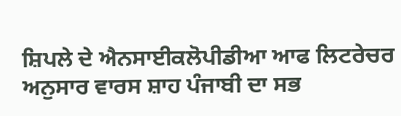ਸ਼ਿਪਲੇ ਦੇ ਐਨਸਾਈਕਲੋਪੀਡੀਆ ਆਫ ਲਿਟਰੇਚਰ ਅਨੁਸਾਰ ਵਾਰਸ ਸ਼ਾਹ ਪੰਜਾਬੀ ਦਾ ਸਭ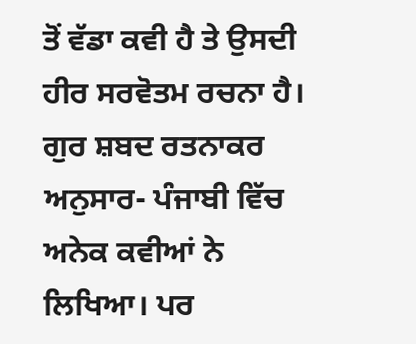ਤੋਂ ਵੱਡਾ ਕਵੀ ਹੈ ਤੇ ਉਸਦੀ ਹੀਰ ਸਰਵੋਤਮ ਰਚਨਾ ਹੈ।
ਗੁਰ ਸ਼ਬਦ ਰਤਨਾਕਰ ਅਨੁਸਾਰ- ਪੰਜਾਬੀ ਵਿੱਚ ਅਨੇਕ ਕਵੀਆਂ ਨੇ ਲਿਖਿਆ। ਪਰ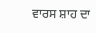ਵਾਰਸ ਸ਼ਾਹ ਦਾ